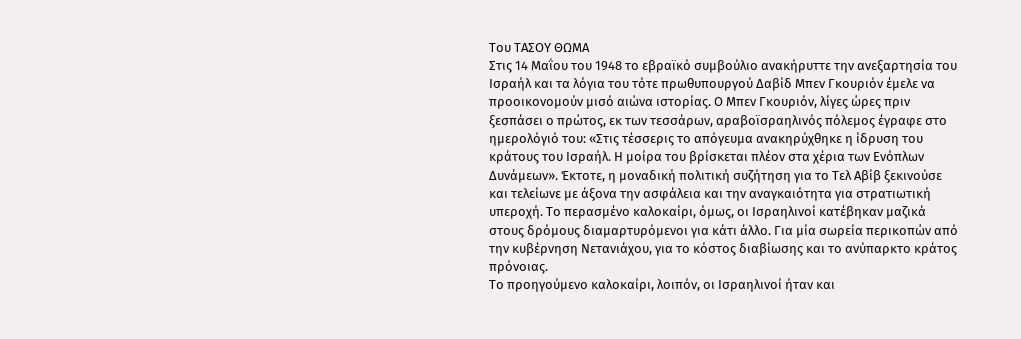Του ΤΑΣΟΥ ΘΩΜΑ
Στις 14 Μαΐου του 1948 το εβραϊκό συμβούλιο ανακήρυττε την ανεξαρτησία του Ισραήλ και τα λόγια του τότε πρωθυπουργού Δαβίδ Μπεν Γκουριόν έμελε να προοικονομούν μισό αιώνα ιστορίας. Ο Μπεν Γκουριόν, λίγες ώρες πριν ξεσπάσει ο πρώτος, εκ των τεσσάρων, αραβοϊσραηλινός πόλεμος έγραφε στο ημερολόγιό του: «Στις τέσσερις το απόγευμα ανακηρύχθηκε η ίδρυση του κράτους του Ισραήλ. Η μοίρα του βρίσκεται πλέον στα χέρια των Ενόπλων Δυνάμεων». Έκτοτε, η μοναδική πολιτική συζήτηση για το Τελ Αβίβ ξεκινούσε και τελείωνε με άξονα την ασφάλεια και την αναγκαιότητα για στρατιωτική υπεροχή. Το περασμένο καλοκαίρι, όμως, οι Ισραηλινοί κατέβηκαν μαζικά στους δρόμους διαμαρτυρόμενοι για κάτι άλλο. Για μία σωρεία περικοπών από την κυβέρνηση Νετανιάχου, για το κόστος διαβίωσης και το ανύπαρκτο κράτος πρόνοιας.
Το προηγούμενο καλοκαίρι, λοιπόν, οι Ισραηλινοί ήταν και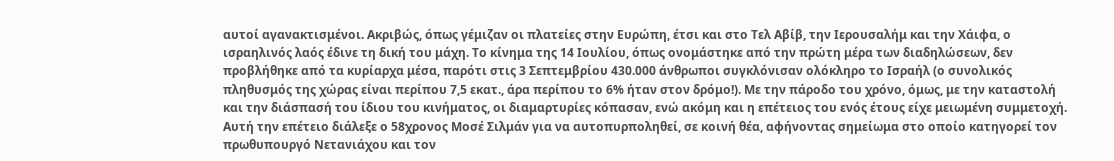αυτοί αγανακτισμένοι. Ακριβώς, όπως γέμιζαν οι πλατείες στην Ευρώπη, έτσι και στο Τελ Αβίβ, την Ιερουσαλήμ και την Χάιφα, ο ισραηλινός λαός έδινε τη δική του μάχη. Το κίνημα της 14 Ιουλίου, όπως ονομάστηκε από την πρώτη μέρα των διαδηλώσεων, δεν προβλήθηκε από τα κυρίαρχα μέσα, παρότι στις 3 Σεπτεμβρίου 430.000 άνθρωποι συγκλόνισαν ολόκληρο το Ισραήλ (ο συνολικός πληθυσμός της χώρας είναι περίπου 7,5 εκατ., άρα περίπου το 6% ήταν στον δρόμο!). Με την πάροδο του χρόνο, όμως, με την καταστολή και την διάσπασή του ίδιου του κινήματος, οι διαμαρτυρίες κόπασαν, ενώ ακόμη και η επέτειος του ενός έτους είχε μειωμένη συμμετοχή.
Αυτή την επέτειο διάλεξε ο 58χρονος Μοσέ Σιλμάν για να αυτοπυρποληθεί, σε κοινή θέα, αφήνοντας σημείωμα στο οποίο κατηγορεί τον πρωθυπουργό Νετανιάχου και τον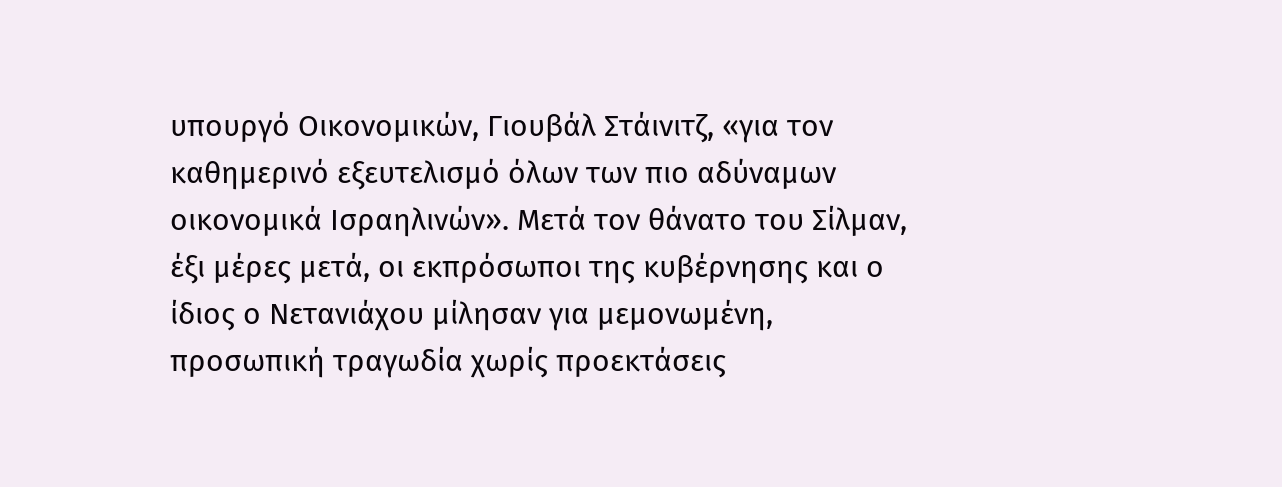υπουργό Οικονομικών, Γιουβάλ Στάινιτζ, «για τον καθημερινό εξευτελισμό όλων των πιο αδύναμων οικονομικά Ισραηλινών». Μετά τον θάνατο του Σίλμαν, έξι μέρες μετά, οι εκπρόσωποι της κυβέρνησης και ο ίδιος ο Νετανιάχου μίλησαν για μεμονωμένη, προσωπική τραγωδία χωρίς προεκτάσεις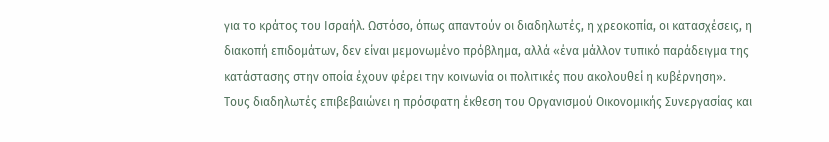για το κράτος του Ισραήλ. Ωστόσο, όπως απαντούν οι διαδηλωτές, η χρεοκοπία, οι κατασχέσεις, η διακοπή επιδομάτων, δεν είναι μεμονωμένο πρόβλημα, αλλά «ένα μάλλον τυπικό παράδειγμα της κατάστασης στην οποία έχουν φέρει την κοινωνία οι πολιτικές που ακολουθεί η κυβέρνηση».
Τους διαδηλωτές επιβεβαιώνει η πρόσφατη έκθεση του Οργανισμού Οικονομικής Συνεργασίας και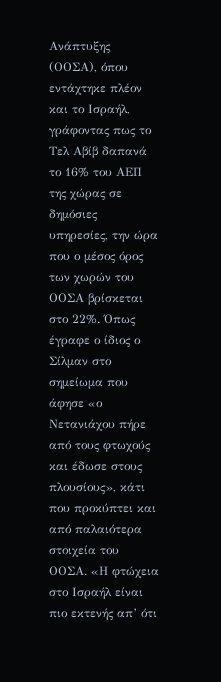Ανάπτυξης (ΟΟΣΑ), όπου εντάχτηκε πλέον και το Ισραήλ, γράφοντας πως το Τελ Αβίβ δαπανά το 16% του ΑΕΠ της χώρας σε δημόσιες υπηρεσίες, την ώρα που ο μέσος όρος των χωρών του ΟΟΣΑ βρίσκεται στο 22%. Όπως έγραφε ο ίδιος ο Σίλμαν στο σημείωμα που άφησε «ο Νετανιάχου πήρε από τους φτωχούς και έδωσε στους πλουσίους», κάτι που προκύπτει και από παλαιότερα στοιχεία του ΟΟΣΑ. «Η φτώχεια στο Ισραήλ είναι πιο εκτενής απ’ ότι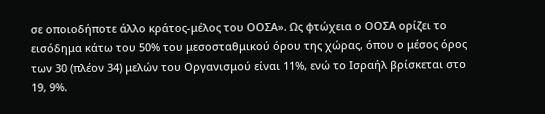σε οποιοδήποτε άλλο κράτος-μέλος του ΟΟΣΑ». Ως φτώχεια ο ΟΟΣΑ ορίζει το εισόδημα κάτω του 50% του μεσοσταθμικού όρου της χώρας, όπου ο μέσος όρος των 30 (πλέον 34) μελών του Οργανισμού είναι 11%, ενώ το Ισραήλ βρίσκεται στο 19, 9%.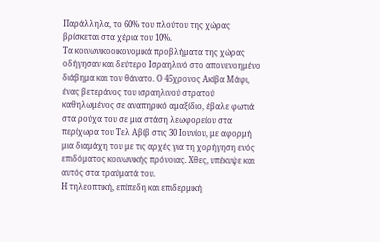Παράλληλα, το 60% του πλούτου της χώρας βρίσκεται στα χέρια του 10%.
Τα κοινωνικοοικονομικά προβλήματα της χώρας οδήγησαν και δεύτερο Ισραηλινό στο απονενοημένο διάβημα και τον θάνατο. Ο 45χρονος Ακίβα Μάφι, ένας βετεράνος του ισραηλινού στρατού καθηλωμένος σε αναπηρικό αμαξίδιο, έβαλε φωτιά στα ρούχα του σε μια στάση λεωφορείου στα περίχωρα του Τελ Αβίβ στις 30 Ιουνίου, με αφορμή μια διαμάχη του με τις αρχές για τη χορήγηση ενός επιδόματος κοινωνικής πρόνοιας. Χθες, υπέκυψε και αυτός στα τραύματά του.
Η τηλεοπτική, επίπεδη και επιδερμική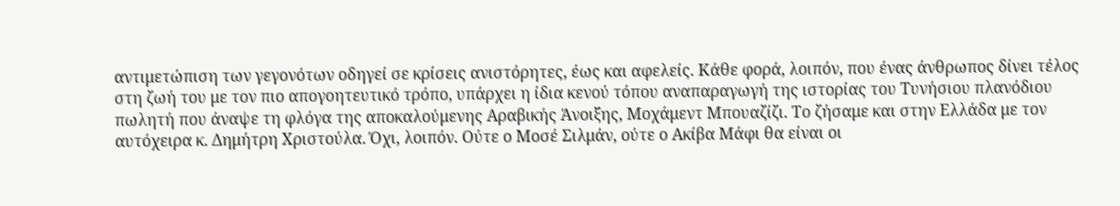αντιμετώπιση των γεγονότων οδηγεί σε κρίσεις ανιστόρητες, έως και αφελείς. Κάθε φορά, λοιπόν, που ένας άνθρωπος δίνει τέλος στη ζωή του με τον πιο απογοητευτικό τρόπο, υπάρχει η ίδια κενού τόπου αναπαραγωγή της ιστορίας του Τυνήσιου πλανόδιου πωλητή που άναψε τη φλόγα της αποκαλούμενης Αραβικής Άνοιξης, Μοχάμεντ Μπουαζίζι. Το ζήσαμε και στην Ελλάδα με τον αυτόχειρα κ. Δημήτρη Χριστούλα. Όχι, λοιπόν. Ούτε ο Μοσέ Σιλμάν, ούτε ο Ακίβα Μάφι θα είναι οι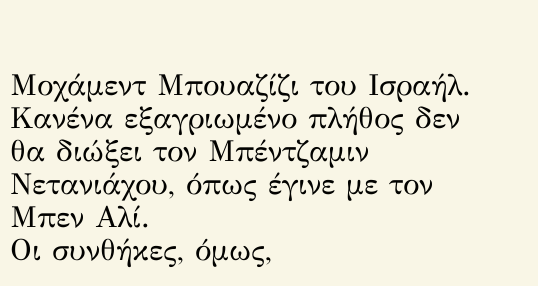Μοχάμεντ Μπουαζίζι του Ισραήλ. Κανένα εξαγριωμένο πλήθος δεν θα διώξει τον Μπέντζαμιν Νετανιάχου, όπως έγινε με τον Μπεν Αλί.
Οι συνθήκες, όμως,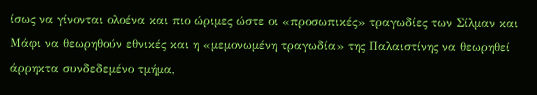ίσως να γίνονται ολοένα και πιο ώριμες ώστε οι «προσωπικές» τραγωδίες των Σίλμαν και Μάφι να θεωρηθούν εθνικές και η «μεμονωμένη τραγωδία» της Παλαιστίνης να θεωρηθεί άρρηκτα συνδεδεμένο τμήμα,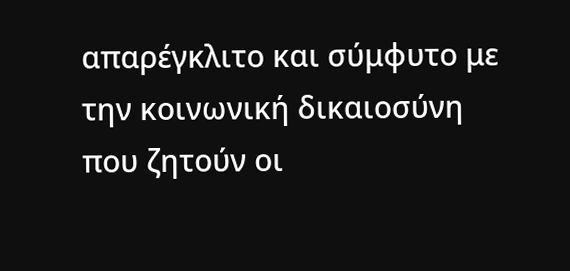απαρέγκλιτο και σύμφυτο με την κοινωνική δικαιοσύνη που ζητούν οι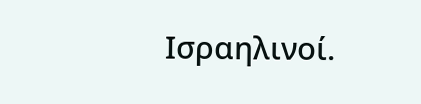Ισραηλινοί.